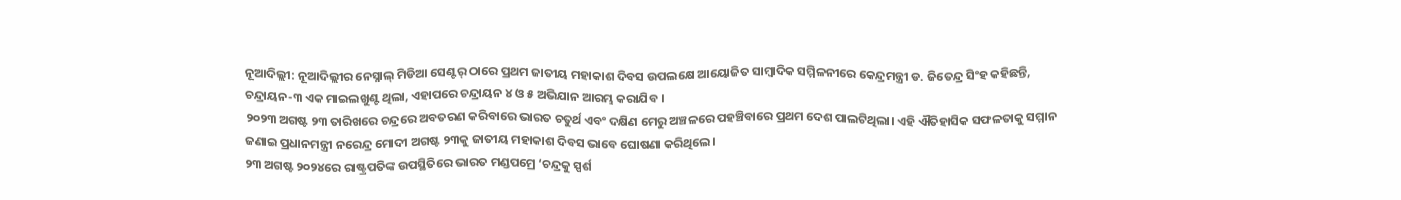ନୂଆଦିଲ୍ଲୀ: ନୂଆଦିଲ୍ଲୀର ନେସ୍ନାଲ୍ ମିଡିଆ ସେଣ୍ଟର୍ ଠାରେ ପ୍ରଥମ ଜାତୀୟ ମହାକାଶ ଦିବସ ଉପଲକ୍ଷେ ଆୟୋଜିତ ସାମ୍ବାଦିକ ସମ୍ମିଳନୀରେ କେନ୍ଦ୍ରମନ୍ତ୍ରୀ ଡ. ଜିତେନ୍ଦ୍ର ସିଂହ କହିଛନ୍ତି, ଚନ୍ଦ୍ରାୟନ-୩ ଏକ ମାଇଲଖୁଣ୍ଟ ଥିଲା, ଏହାପରେ ଚନ୍ଦ୍ରାୟନ ୪ ଓ ୫ ଅଭିଯାନ ଆରମ୍ଭ କରାଯିବ ।
୨୦୨୩ ଅଗଷ୍ଟ ୨୩ ତାରିଖରେ ଚନ୍ଦ୍ରରେ ଅବତରଣ କରିବାରେ ଭାରତ ଚତୁର୍ଥ ଏବଂ ଦକ୍ଷିଣ ମେରୁ ଅଞ୍ଚଳରେ ପହଞ୍ଚିବାରେ ପ୍ରଥମ ଦେଶ ପାଲଟିଥିଲା। ଏହି ଐତିହାସିକ ସଫଳତାକୁ ସମ୍ମାନ ଜଣାଇ ପ୍ରଧାନମନ୍ତ୍ରୀ ନରେନ୍ଦ୍ର ମୋଦୀ ଅଗଷ୍ଟ ୨୩କୁ ଜାତୀୟ ମହାକାଶ ଦିବସ ଭାବେ ଘୋଷଣା କରିଥିଲେ।
୨୩ ଅଗଷ୍ଟ ୨୦୨୪ରେ ରାଷ୍ଟ୍ରପତିଙ୍କ ଉପସ୍ଥିତିରେ ଭାରତ ମଣ୍ଡପମ୍ରେ ‘ଚନ୍ଦ୍ରକୁ ସ୍ପର୍ଶ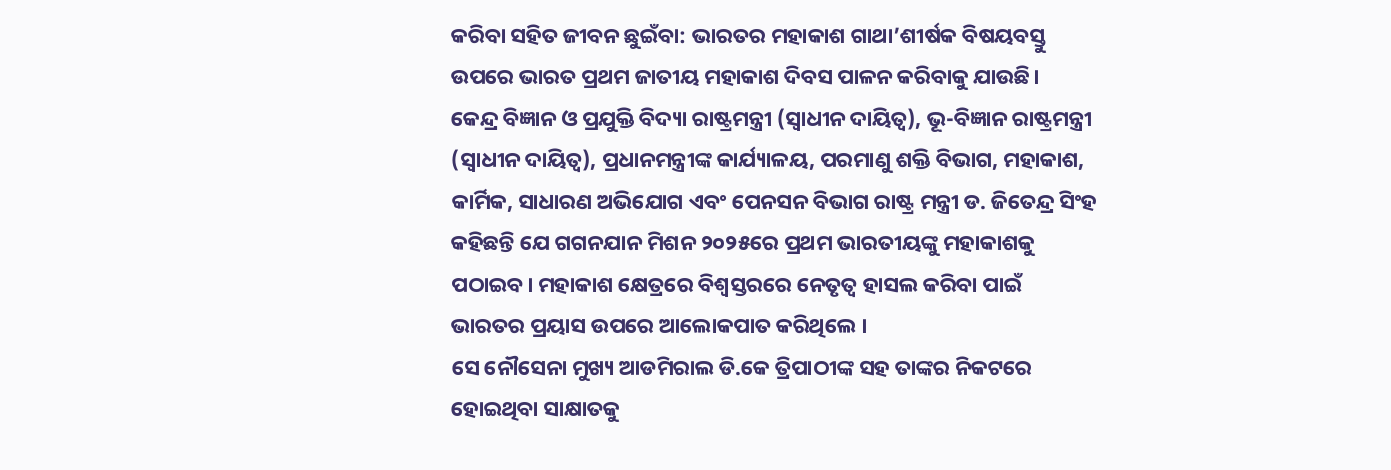କରିବା ସହିତ ଜୀବନ ଛୁଇଁବା: ଭାରତର ମହାକାଶ ଗାଥା’ଶୀର୍ଷକ ବିଷୟବସ୍ତୁ ଉପରେ ଭାରତ ପ୍ରଥମ ଜାତୀୟ ମହାକାଶ ଦିବସ ପାଳନ କରିବାକୁ ଯାଉଛି।
କେନ୍ଦ୍ର ବିଜ୍ଞାନ ଓ ପ୍ରଯୁକ୍ତି ବିଦ୍ୟା ରାଷ୍ଟ୍ରମନ୍ତ୍ରୀ (ସ୍ୱାଧୀନ ଦାୟିତ୍ୱ), ଭୂ-ବିଜ୍ଞାନ ରାଷ୍ଟ୍ରମନ୍ତ୍ରୀ (ସ୍ୱାଧୀନ ଦାୟିତ୍ୱ), ପ୍ରଧାନମନ୍ତ୍ରୀଙ୍କ କାର୍ଯ୍ୟାଳୟ, ପରମାଣୁ ଶକ୍ତି ବିଭାଗ, ମହାକାଶ, କାର୍ମିକ, ସାଧାରଣ ଅଭିଯୋଗ ଏବଂ ପେନସନ ବିଭାଗ ରାଷ୍ଟ୍ର ମନ୍ତ୍ରୀ ଡ. ଜିତେନ୍ଦ୍ର ସିଂହ କହିଛନ୍ତି ଯେ ଗଗନଯାନ ମିଶନ ୨୦୨୫ରେ ପ୍ରଥମ ଭାରତୀୟଙ୍କୁ ମହାକାଶକୁ ପଠାଇବ। ମହାକାଶ କ୍ଷେତ୍ରରେ ବିଶ୍ୱସ୍ତରରେ ନେତୃତ୍ୱ ହାସଲ କରିବା ପାଇଁ ଭାରତର ପ୍ରୟାସ ଉପରେ ଆଲୋକପାତ କରିଥିଲେ ।
ସେ ନୌସେନା ମୁଖ୍ୟ ଆଡମିରାଲ ଡି.କେ ତ୍ରିପାଠୀଙ୍କ ସହ ତାଙ୍କର ନିକଟରେ ହୋଇଥିବା ସାକ୍ଷାତକୁ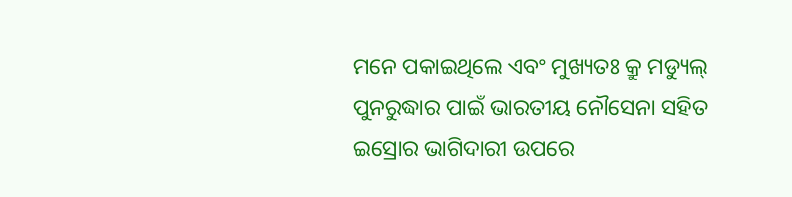ମନେ ପକାଇଥିଲେ ଏବଂ ମୁଖ୍ୟତଃ କ୍ରୁ ମଡ୍ୟୁଲ୍ ପୁନରୁଦ୍ଧାର ପାଇଁ ଭାରତୀୟ ନୌସେନା ସହିତ ଇସ୍ରୋର ଭାଗିଦାରୀ ଉପରେ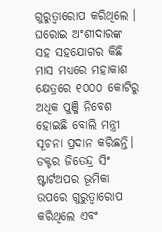ଗୁରୁତ୍ୱାରୋପ କରିଥିଲେ ।
ଘରୋଇ ଅଂଶୀଦାରଙ୍କ ସହ ସହଯୋଗର କିଛି ମାସ ମଧ୍ୟରେ ମହାକାଶ କ୍ଷେତ୍ରରେ ୧୦୦୦ କୋଟିରୁ ଅଧିକ ପୁଞ୍ଜି ନିବେଶ ହୋଇଛି ବୋଲି ମନ୍ତ୍ରୀ ସୂଚନା ପ୍ରଦାନ କରିଛନ୍ତି।
ଡକ୍ଟର ଜିତେନ୍ଦ୍ର ସିଂ ଷ୍ଟାର୍ଟଅପର ଭୂମିକା ଉପରେ ଗୁରୁତ୍ୱାରୋପ କରିଥିଲେ ଏବଂ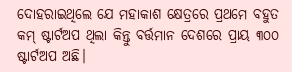ଦୋହରାଇଥିଲେ ଯେ ମହାକାଶ କ୍ଷେତ୍ରରେ ପ୍ରଥମେ ବହୁତ କମ୍ ଷ୍ଟାର୍ଟଅପ ଥିଲା କିନ୍ତୁ ବର୍ତ୍ତମାନ ଦେଶରେ ପ୍ରାୟ ୩୦୦ ଷ୍ଟାର୍ଟଅପ ଅଛି।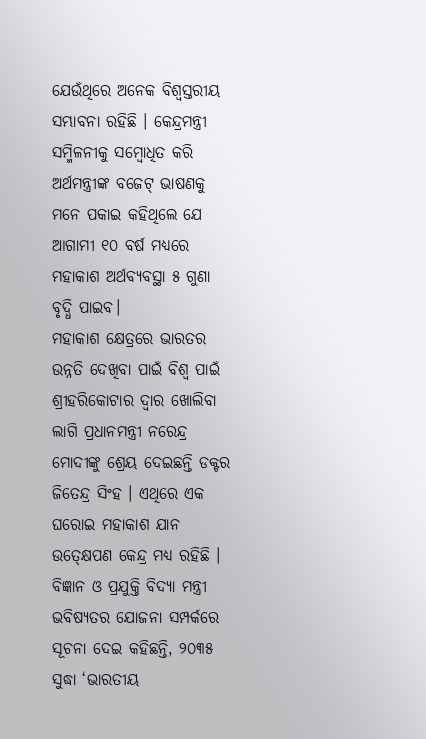ଯେଉଁଥିରେ ଅନେକ ବିଶ୍ୱସ୍ତରୀୟ ସମ୍ଭାବନା ରହିଛି । କେନ୍ଦ୍ରମନ୍ତ୍ରୀ ସମ୍ମିଳନୀକୁ ସମ୍ବୋଧିତ କରି ଅର୍ଥମନ୍ତ୍ରୀଙ୍କ ବଜେଟ୍ ଭାଷଣକୁ ମନେ ପକାଇ କହିଥିଲେ ଯେ ଆଗାମୀ ୧୦ ବର୍ଷ ମଧ୍ୟରେ ମହାକାଶ ଅର୍ଥବ୍ୟବସ୍ଥା ୫ ଗୁଣା ବୃଦ୍ଧି ପାଇବ।
ମହାକାଶ କ୍ଷେତ୍ରରେ ଭାରତର ଉନ୍ନତି ଦେଖିବା ପାଇଁ ବିଶ୍ୱ ପାଇଁ ଶ୍ରୀହରିକୋଟାର ଦ୍ୱାର ଖୋଲିବା ଲାଗି ପ୍ରଧାନମନ୍ତ୍ରୀ ନରେନ୍ଦ୍ର ମୋଦୀଙ୍କୁ ଶ୍ରେୟ ଦେଇଛନ୍ତି ଡକ୍ଟର ଜିତେନ୍ଦ୍ର ସିଂହ । ଏଥିରେ ଏକ ଘରୋଇ ମହାକାଶ ଯାନ ଉତ୍କ୍ଷେପଣ କେନ୍ଦ୍ର ମଧ୍ୟ ରହିଛି ।
ବିଜ୍ଞାନ ଓ ପ୍ରଯୁକ୍ତି ବିଦ୍ୟା ମନ୍ତ୍ରୀ ଭବିଷ୍ୟତର ଯୋଜନା ସମ୍ପର୍କରେ ସୂଚନା ଦେଇ କହିଛନ୍ତି, ୨୦୩୫ ସୁଦ୍ଧା ‘ଭାରତୀୟ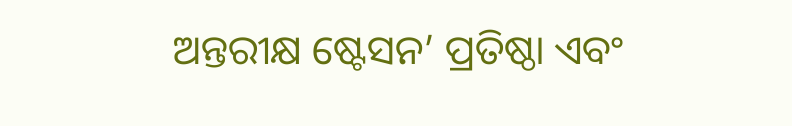ଅନ୍ତରୀକ୍ଷ ଷ୍ଟେସନ’ ପ୍ରତିଷ୍ଠା ଏବଂ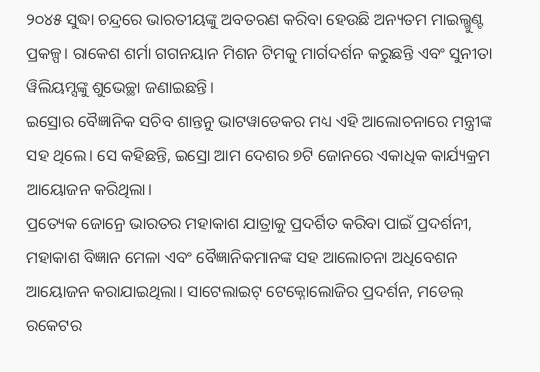୨୦୪୫ ସୁଦ୍ଧା ଚନ୍ଦ୍ରରେ ଭାରତୀୟଙ୍କୁ ଅବତରଣ କରିବା ହେଉଛି ଅନ୍ୟତମ ମାଇଲ୍ଖୁଣ୍ଟ ପ୍ରକଳ୍ପ। ରାକେଶ ଶର୍ମା ଗଗନୟାନ ମିଶନ ଟିମକୁ ମାର୍ଗଦର୍ଶନ କରୁଛନ୍ତି ଏବଂ ସୁନୀତା ୱିଲିୟମ୍ସଙ୍କୁ ଶୁଭେଚ୍ଛା ଜଣାଇଛନ୍ତି।
ଇସ୍ରୋର ବୈଜ୍ଞାନିକ ସଚିବ ଶାନ୍ତନୁ ଭାଟୱାଡେକର ମଧ୍ୟ ଏହି ଆଲୋଚନାରେ ମନ୍ତ୍ରୀଙ୍କ ସହ ଥିଲେ। ସେ କହିଛନ୍ତି, ଇସ୍ରୋ ଆମ ଦେଶର ୭ଟି ଜୋନରେ ଏକାଧିକ କାର୍ଯ୍ୟକ୍ରମ ଆୟୋଜନ କରିଥିଲା।
ପ୍ରତ୍ୟେକ ଜୋନ୍ରେ ଭାରତର ମହାକାଶ ଯାତ୍ରାକୁ ପ୍ରଦର୍ଶିତ କରିବା ପାଇଁ ପ୍ରଦର୍ଶନୀ, ମହାକାଶ ବିଜ୍ଞାନ ମେଳା ଏବଂ ବୈଜ୍ଞାନିକମାନଙ୍କ ସହ ଆଲୋଚନା ଅଧିବେଶନ ଆୟୋଜନ କରାଯାଇଥିଲା। ସାଟେଲାଇଟ୍ ଟେକ୍ନୋଲୋଜିର ପ୍ରଦର୍ଶନ, ମଡେଲ୍ ରକେଟର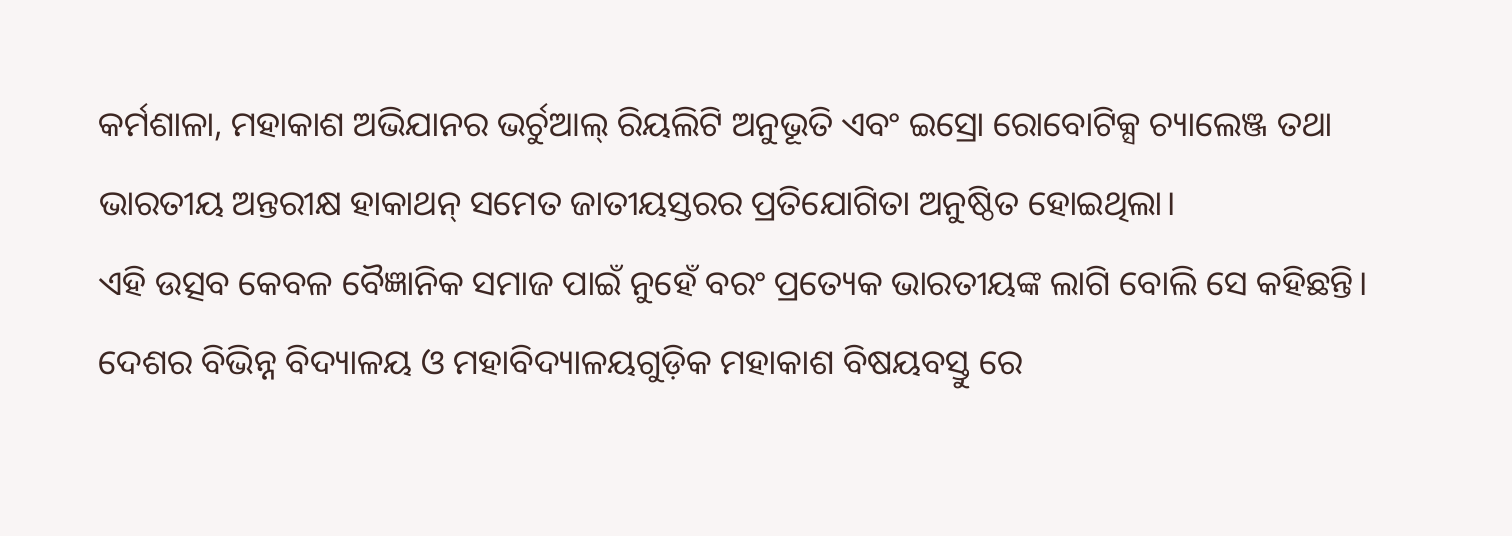କର୍ମଶାଳା, ମହାକାଶ ଅଭିଯାନର ଭର୍ଚୁଆଲ୍ ରିୟଲିଟି ଅନୁଭୂତି ଏବଂ ଇସ୍ରୋ ରୋବୋଟିକ୍ସ ଚ୍ୟାଲେଞ୍ଜ ତଥା ଭାରତୀୟ ଅନ୍ତରୀକ୍ଷ ହାକାଥନ୍ ସମେତ ଜାତୀୟସ୍ତରର ପ୍ରତିଯୋଗିତା ଅନୁଷ୍ଠିତ ହୋଇଥିଲା।
ଏହି ଉତ୍ସବ କେବଳ ବୈଜ୍ଞାନିକ ସମାଜ ପାଇଁ ନୁହେଁ ବରଂ ପ୍ରତ୍ୟେକ ଭାରତୀୟଙ୍କ ଲାଗି ବୋଲି ସେ କହିଛନ୍ତି। ଦେଶର ବିଭିନ୍ନ ବିଦ୍ୟାଳୟ ଓ ମହାବିଦ୍ୟାଳୟଗୁଡ଼ିକ ମହାକାଶ ବିଷୟବସ୍ତୁ ରେ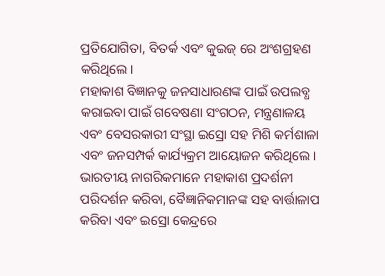ପ୍ରତିଯୋଗିତା, ବିତର୍କ ଏବଂ କୁଇଜ୍ ରେ ଅଂଶଗ୍ରହଣ କରିଥିଲେ।
ମହାକାଶ ବିଜ୍ଞାନକୁ ଜନସାଧାରଣଙ୍କ ପାଇଁ ଉପଲବ୍ଧ କରାଇବା ପାଇଁ ଗବେଷଣା ସଂଗଠନ, ମନ୍ତ୍ରଣାଳୟ ଏବଂ ବେସରକାରୀ ସଂସ୍ଥା ଇସ୍ରୋ ସହ ମିଶି କର୍ମଶାଳା ଏବଂ ଜନସମ୍ପର୍କ କାର୍ଯ୍ୟକ୍ରମ ଆୟୋଜନ କରିଥିଲେ। ଭାରତୀୟ ନାଗରିକମାନେ ମହାକାଶ ପ୍ରଦର୍ଶନୀ ପରିଦର୍ଶନ କରିବା, ବୈଜ୍ଞାନିକମାନଙ୍କ ସହ ବାର୍ତ୍ତାଳାପ କରିବା ଏବଂ ଇସ୍ରୋ କେନ୍ଦ୍ରରେ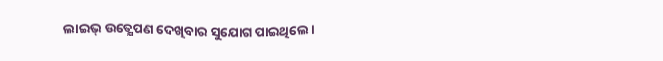ଲାଇଭ୍ ଉତ୍କ୍ଷେପଣ ଦେଖିବାର ସୁଯୋଗ ପାଇଥିଲେ।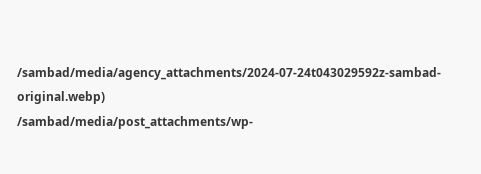/sambad/media/agency_attachments/2024-07-24t043029592z-sambad-original.webp)
/sambad/media/post_attachments/wp-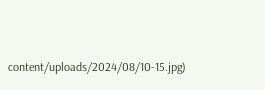content/uploads/2024/08/10-15.jpg)